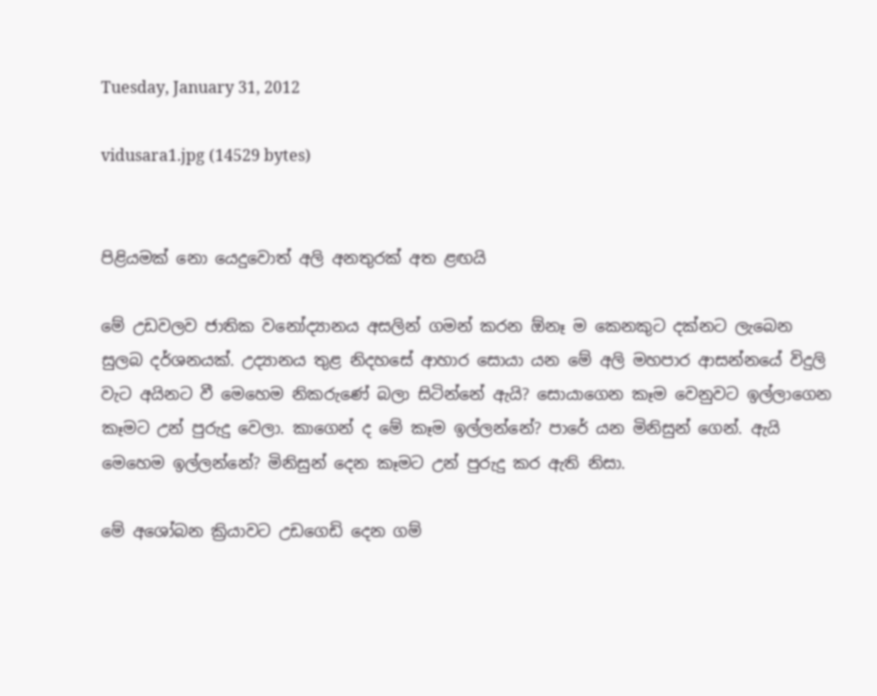Tuesday, January 31, 2012

vidusara1.jpg (14529 bytes)


පිළියමක්‌ නො යෙදුවොත් අලි අනතුරක්‌ අත ළඟයි

මේ උඩවලව ජාතික වනෝද්‍යානය අසලින් ගමන් කරන ඕනෑ ම කෙනකුට දක්‌නට ලැබෙන සුලබ දර්ශනයක්‌. උද්‍යානය තුළ නිදහසේ ආහාර සොයා යන මේ අලි මහපාර ආසන්නයේ විදුලි වැට අයිනට වී මෙහෙම නිකරුණේ බලා සිටින්නේ ඇයි? සොයාගෙන කෑම වෙනුවට ඉල්ලාගෙන කෑමට උන් පුරුදු වෙලා. කාගෙන් ද මේ කෑම ඉල්ලන්නේ? පාරේ යන මිනිසුන් ගෙන්. ඇයි මෙහෙම ඉල්ලන්නේ? මිනිසුන් දෙන කෑමට උන් පුරුදු කර ඇති නිසා.

මේ අශෝබන ක්‍රියාවට උඩගෙඩි දෙන ගම්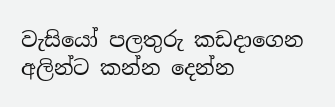වැසියෝ පලතුරු කඩදාගෙන අලින්ට කන්න දෙන්න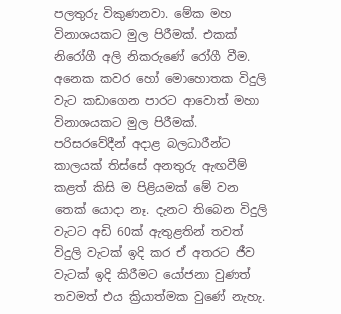පලතුරු විකුණනවා. මේක මහ විනාශයකට මුල පිරීමක්‌. එකක්‌ නිරෝගී අලි නිකරුණේ රෝගී වීම. අනෙක කවර හෝ මොහොතක විදුලි වැට කඩාගෙන පාරට ආවොත් මහා විනාශයකට මුල පිරීමක්‌. පරිසරවේදීන් අදාළ බලධාරීන්ට කාලයක්‌ තිස්‌සේ අනතුරු ඇඟවීම් කළත් කිසි ම පිළියමක්‌ මේ වන තෙක්‌ යොදා නෑ. දැනට තිබෙන විදුලි වැටට අඩි 60ක්‌ ඇතුළතින් තවත් විදුලි වැටක්‌ ඉදි කර ඒ අතරට ජීව වැටක්‌ ඉදි කිරීමට යෝජනා වුණත් තවමත් එය ක්‍රියාත්මක වුණේ නැහැ.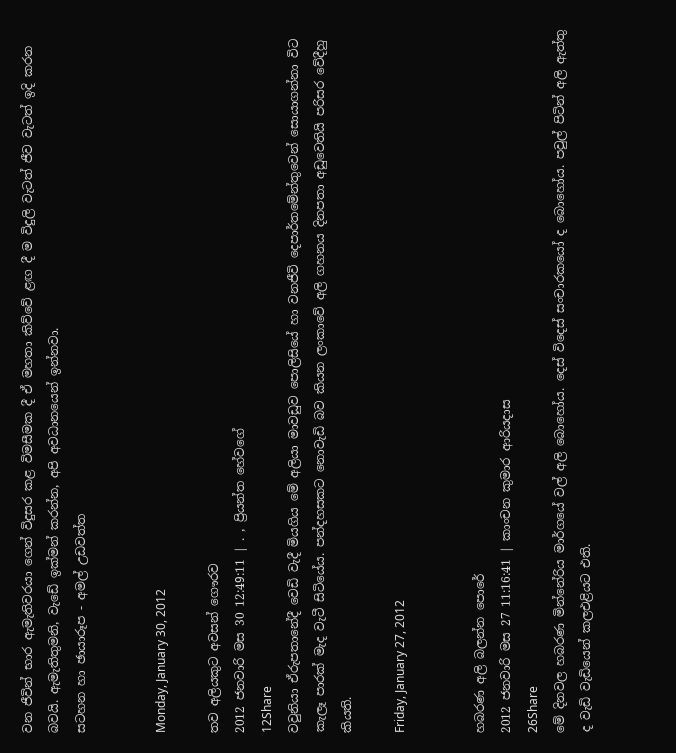වන ජීවින් භාර ඇමැතිවරයා ගෙන් විදුසර කළ විමසීමක දී ඒ මහතා කිව්වේ ළඟ දී ම විදුලි වැටත් ජීව වැටත් ඉදි කරන බවයි. ඇමැතිතුමනි, වැඩේ ඉක්‌මන් කරන්න, අපි අවධානයෙන් ඉන්නවා.
සටහන හා ඡායාරූප - අමල් උඩවත්ත


Monday, January 30, 2012

තව අලියකුට අවසන් ගෞරව
2012 ජනවාරි මස 30 12:49:11 | . , ප්‍රියන්ත හේවගේ
12Share
වවුනියා ඒරුපතානේදී වෙඩි වැදී මියගිය මේ අලියා මාවඩුව පොලිසියේ හා වනජීවි දෙපාර්තමේන්තුවෙන් සොයාගන්නා විට කැලෑ පාරක් මැද වැටී සිටියේය. පන්දහසකට නොවැඩි බව කියන ලංකාවේ අලි ගහනය දිනපතා අඩුවෙතියි පරිසර වේදීහු කියති.

Friday, January 27, 2012


හබරණ අලි බලන්න පොරේ
2012 ජනවාරි මස 27 11:16:41 | කාංචන කුමාර ආරියදාස
26Share
මේ දිනවල හබරණ මින්නේරිය මාර්ගයේ වල් අලි බොහෝය. දෙස් විදෙස් සංචාරකයෝ ද බොහෝය. පවුල් පිටින් අලි ඇත්තු ද වැඩි වැඩියෙන් කලඑළියට එති.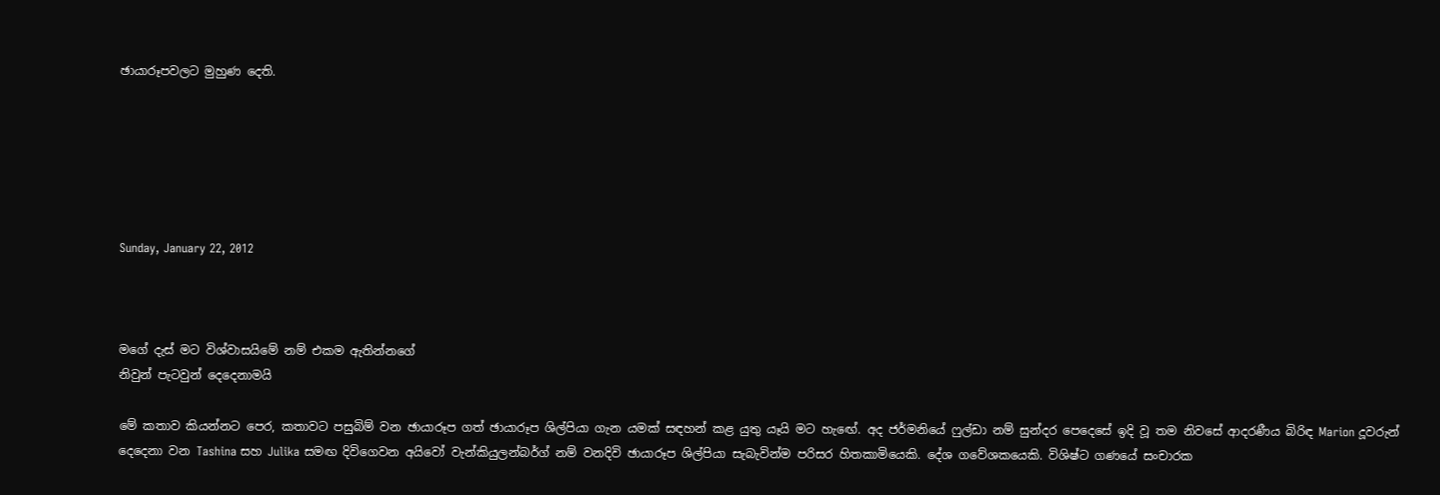ඡායාරූපවලට මුහුණ දෙති.






Sunday, January 22, 2012



මගේ දැස්‌ මට විශ්වාසයිමේ නම් එකම ඇතින්නගේ
නිවුන් පැටවුන් දෙදෙනාමයි

මේ කතාව කියන්නට පෙර, කතාවට පසුබිම් වන ඡායාරූප ගත් ඡායාරූප ශිල්පියා ගැන යමක්‌ සඳහන් කළ යුතු යෑයි මට හැඟේ. අද ජර්මනියේ ෆුල්ඩා නම් සුන්දර පෙදෙසේ ඉදි වූ තම නිවසේ ආදරණීය බිරිඳ Marion දූවරුන් දෙදෙනා වන Tashina සහ Julika සමඟ දිවිගෙවන අයිවෝ වැන්කියුලන්බර්ග් නම් වනදිවි ඡායාරූප ශිල්පියා සැබැවින්ම පරිසර හිතකාමියෙකි. දේශ ගවේශකයෙකි. විශිෂ්ට ගණයේ සංචාරක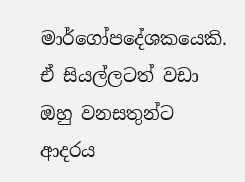මාර්ගෝපදේශකයෙකි. ඒ සියල්ලටත් වඩා ඔහු වනසතුන්ට ආදරය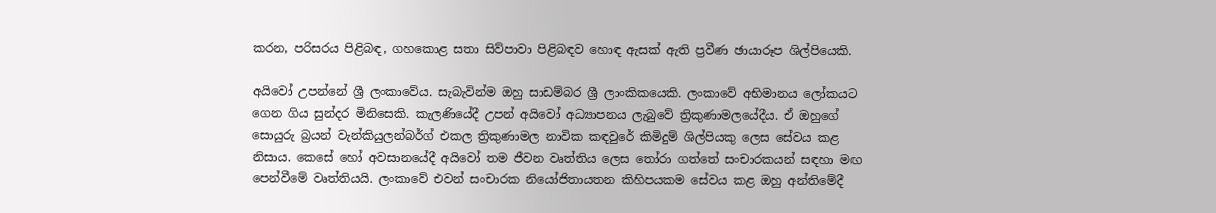කරන, පරිසරය පිළිබඳ, ගහකොළ සතා සිව්පාවා පිළිබඳව හොඳ ඇසක්‌ ඇති ප්‍රවීණ ඡායාරූප ශිල්පියෙකි.

අයිවෝ උපන්නේ ශ්‍රී ලංකාවේය. සැබැවින්ම ඔහු සාඩම්බර ශ්‍රී ලාංකිකයෙකි. ලංකාවේ අභිමානය ලෝකයට ගෙන ගිය සුන්දර මිනිසෙකි. කැලණියේදී උපන් අයිවෝ අධ්‍යාපනය ලැබුවේ ත්‍රිකුණාමලයේදීය. ඒ ඔහුගේ සොයුරු බ්‍රයන් වැන්කියුලන්බර්ග් එකල ත්‍රිකුණාමල නාවික කඳවුරේ කිමිදුම් ශිල්පියකු ලෙස සේවය කළ නිසාය. කෙසේ හෝ අවසානයේදී අයිවෝ තම ජීවන වෘත්තිය ලෙස තෝරා ගත්තේ සංචාරකයන් සඳහා මඟ පෙන්වීමේ වෘත්තියයි. ලංකාවේ එවන් සංචාරක නියෝජිතායතන කිහිපයකම සේවය කළ ඔහු අන්තිමේදී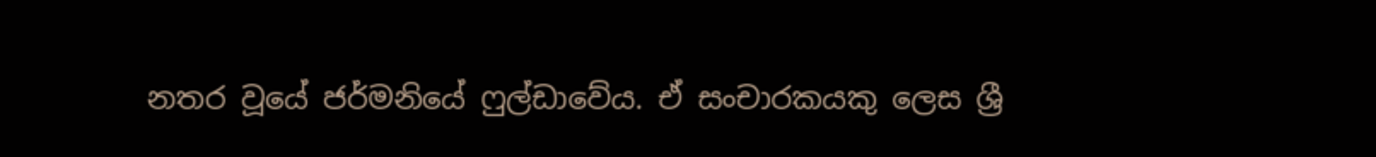නතර වූයේ ජර්මනියේ ෆුල්ඩාවේය. ඒ සංචාරකයකු ලෙස ශ්‍රී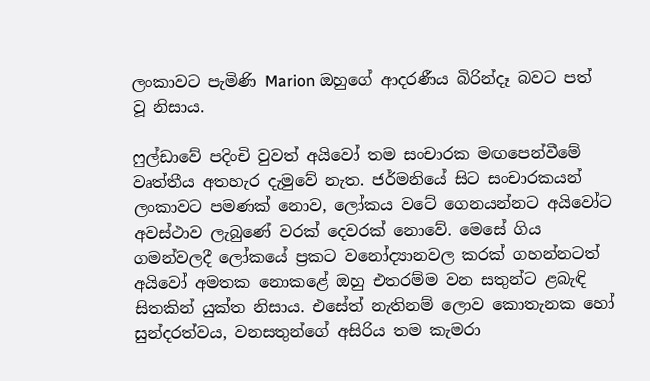ලංකාවට පැමිණි Marion ඔහුගේ ආදරණීය බිරින්දෑ බවට පත් වූ නිසාය.

ෆුල්ඩාවේ පදිංචි වුවත් අයිවෝ තම සංචාරක මඟපෙන්වීමේ වෘත්තීය අතහැර දැමුවේ නැත. ජර්මනියේ සිට සංචාරකයන් ලංකාවට පමණක්‌ නොව, ලෝකය වටේ ගෙනයන්නට අයිවෝට අවස්‌ථාව ලැබුණේ වරක්‌ දෙවරක්‌ නොවේ. මෙසේ ගිය ගමන්වලදී ලෝකයේ ප්‍රකට වනෝද්‍යානවල කරක්‌ ගහන්නටත් අයිවෝ අමතක නොකළේ ඔහු එතරම්ම වන සතුන්ට ළබැඳි සිතකින් යුක්‌ත නිසාය. එසේත් නැතිනම් ලොව කොතැනක හෝ සුන්දරත්වය, වනසතුන්ගේ අසිරිය තම කැමරා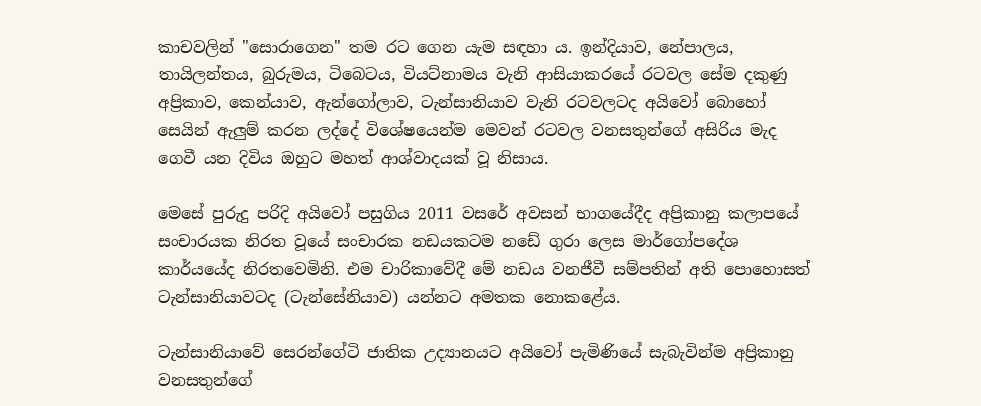කාචවලින් "සොරාගෙන" තම රට ගෙන යැම සඳහා ය. ඉන්දියාව, නේපාලය, තායිලන්තය, බුරුමය, ටිබෙටය, වියට්‌නාමය වැනි ආසියාකරයේ රටවල සේම දකුණු අප්‍රිකාව, කෙන්යාව, ඇන්ගෝලාව, ටැන්සානියාව වැනි රටවලටද අයිවෝ බොහෝ සෙයින් ඇලුම් කරන ලද්දේ විශේෂයෙන්ම මෙවන් රටවල වනසතුන්ගේ අසිරිය මැද ගෙවී යන දිවිය ඔහුට මහත් ආශ්වාදයක්‌ වූ නිසාය.

මෙසේ පුරුදු පරිදි අයිවෝ පසුගිය 2011 වසරේ අවසන් භාගයේදීද අප්‍රිකානු කලාපයේ සංචාරයක නිරත වූයේ සංචාරක නඩයකටම නඩේ ගුරා ලෙස මාර්ගෝපදේශ කාර්යයේද නිරතවෙමිනි. එම චාරිකාවේදී මේ නඩය වනජීවී සම්පතින් අති පොහොසත් ටැන්සානියාවටද (ටැන්සේනියාව) යන්නට අමතක නොකළේය.

ටැන්සානියාවේ සෙරන්ගේටි ජාතික උද්‍යානයට අයිවෝ පැමිණියේ සැබැවින්ම අප්‍රිකානු වනසතුන්ගේ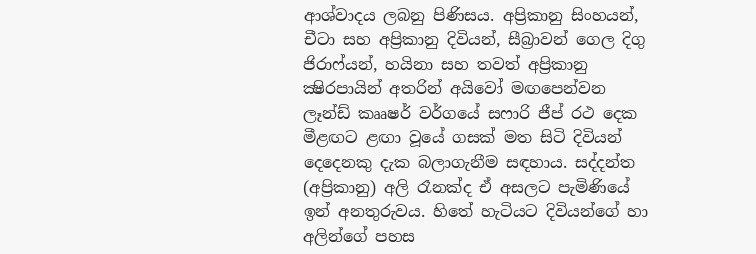ආශ්වාදය ලබනු පිණිසය. අප්‍රිකානු සිංහයන්, චීටා සහ අප්‍රිකානු දිවියන්, සීබ්‍රාවන් ගෙල දිගු ජිරාෆ්යන්, හයිනා සහ තවත් අප්‍රිකානු ක්‍ෂිරපායින් අතරින් අයිවෝ මඟපෙන්වන ලෑන්ඩ් කෲෂර් වර්ගයේ සෆාරි ජීප් රථ දෙක මීළඟට ළඟා වූයේ ගසක්‌ මත සිටි දිවියන් දෙදෙනකු දැක බලාගැනීම සඳහාය. සද්දන්ත (අප්‍රිකානු) අලි රෑනක්‌ද ඒ අසලට පැමිණියේ ඉන් අනතුරුවය. හිතේ හැටියට දිවියන්ගේ හා අලින්ගේ පහස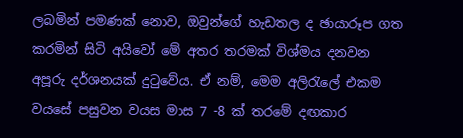ලබමින් පමණක්‌ නොව, ඔවුන්ගේ හැඩතල ද ඡායාරූප ගත කරමින් සිටි අයිවෝ මේ අතර තරමක්‌ විශ්මය දනවන අපූරු දර්ශනයක්‌ දුටුවේය. ඒ නම්, මෙම අලිරැලේ එකම වයසේ පසුවන වයස මාස 7 -8 ක්‌ තරමේ දඟකාර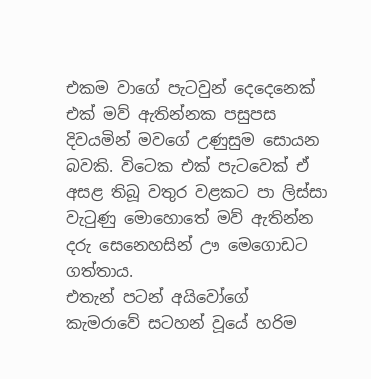එකම වාගේ පැටවුන් දෙදෙනෙක්‌ එක්‌ මව් ඇතින්නක පසුපස දිවයමින් මවගේ උණුසුම සොයන බවකි. විටෙක එක්‌ පැටවෙක්‌ ඒ අසළ තිබූ වතුර වළකට පා ලිස්‌සා වැටුණු මොහොතේ මව් ඇතින්න දරු සෙනෙහසින් ඌ මෙගොඩට ගත්තාය.
එතැන් පටන් අයිවෝගේ කැමරාවේ සටහන් වූයේ හරිම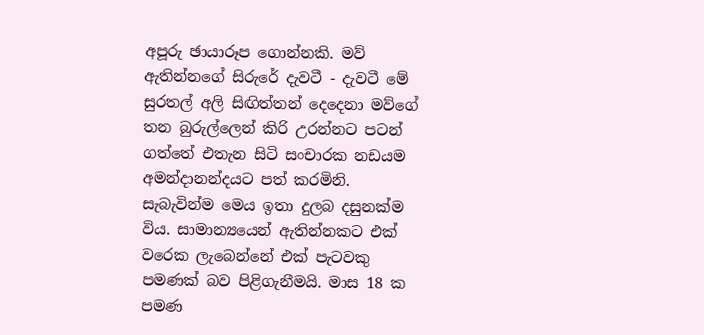අපූරු ඡායාරූප ගොන්නකි. මව් ඇතින්නගේ සිරුරේ දැවටී - දැවටී මේ සුරතල් අලි සිඟිත්තන් දෙදෙනා මව්ගේ තන බුරුල්ලෙන් කිරි උරන්නට පටන් ගත්තේ එතැන සිටි සංචාරක නඩයම අමන්දානන්දයට පත් කරමිනි. සැබැවින්ම මෙය ඉතා දුලබ දසුනක්‌ම විය. සාමාන්‍යයෙන් ඇතින්නකට එක්‌ වරෙක ලැබෙන්නේ එක්‌ පැටවකු පමණක්‌ බව පිළිගැනීමයි. මාස 18 ක පමණ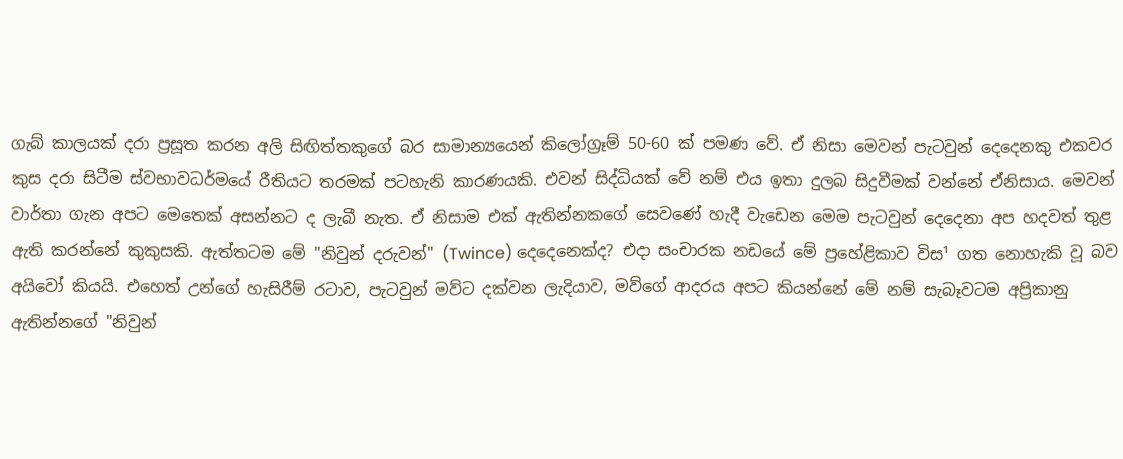ගැබ් කාලයක්‌ දරා ප්‍රසූත කරන අලි සිඟිත්තකුගේ බර සාමාන්‍යයෙන් කිලෝග්‍රෑම් 50-60 ක්‌ පමණ වේ. ඒ නිසා මෙවන් පැටවුන් දෙදෙනකු එකවර කුස දරා සිටීම ස්‌වභාවධර්මයේ රීතියට තරමක්‌ පටහැනි කාරණයකි. එවන් සිද්ධියක්‌ වේ නම් එය ඉතා දුලබ සිදුවීමක්‌ වන්නේ ඒනිසාය. මෙවන් වාර්තා ගැන අපට මෙතෙක්‌ අසන්නට ද ලැබී නැත. ඒ නිසාම එක්‌ ඇතින්නකගේ සෙවණේ හැදී වැඩෙන මෙම පැටවුන් දෙදෙනා අප හදවත් තුළ ඇති කරන්නේ කුකුසකි. ඇත්තටම මේ "නිවුන් දරුවන්" (Twince) දෙදෙනෙක්‌ද? එදා සංචාරක නඩයේ මේ ප්‍රහේළිකාව විස¹ ගත නොහැකි වූ බව අයිවෝ කියයි. එහෙත් උන්ගේ හැසිරීම් රටාව, පැටවුන් මව්ට දක්‌වන ලැදියාව, මව්ගේ ආදරය අපට කියන්නේ මේ නම් සැබෑවටම අප්‍රිකානු ඇතින්නගේ "නිවුන්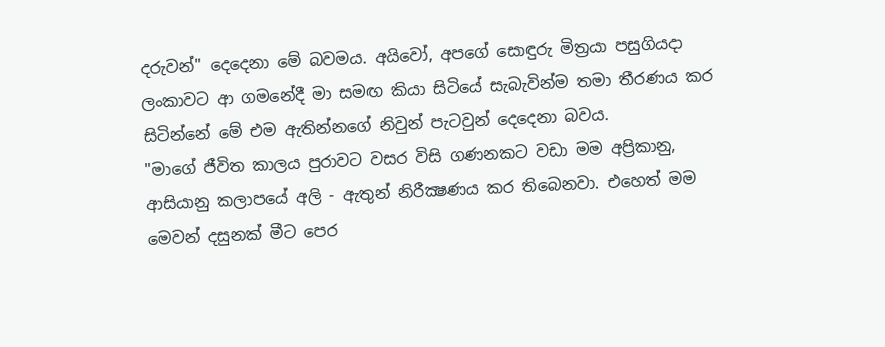දරුවන්" දෙදෙනා මේ බවමය. අයිවෝ, අපගේ සොඳුරු මිත්‍රයා පසුගියදා ලංකාවට ආ ගමනේදී මා සමඟ කියා සිටියේ සැබැවින්ම තමා තීරණය කර සිටින්නේ මේ එම ඇතින්නගේ නිවුන් පැටවුන් දෙදෙනා බවය.
"මාගේ ජීවිත කාලය පුරාවට වසර විසි ගණනකට වඩා මම අප්‍රිකානු, ආසියානු කලාපයේ අලි - ඇතුන් නිරීක්‍ෂණය කර තිබෙනවා. එහෙත් මම මෙවන් දසුනක්‌ මීට පෙර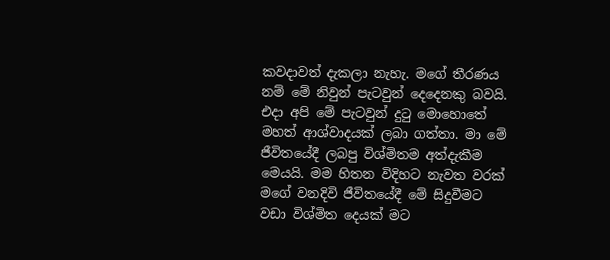කවදාවත් දැකලා නැහැ. මගේ තීරණය නම් මේ නිවුන් පැටවුන් දෙදෙනකු බවයි. එදා අපි මේ පැටවුන් දුටු මොහොතේ මහත් ආශ්වාදයක්‌ ලබා ගත්තා. මා මේ ජීවිතයේදී ලබපු විශ්මිතම අත්දැකීම මෙයයි. මම හිතන විදිහට නැවත වරක්‌ මගේ වනදිවි ජීවිතයේදී මේ සිදුවීමට වඩා විශ්මිත දෙයක්‌ මට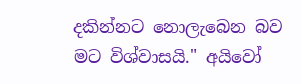දකින්නට නොලැබෙන බව මට විශ්වාසයි." අයිවෝ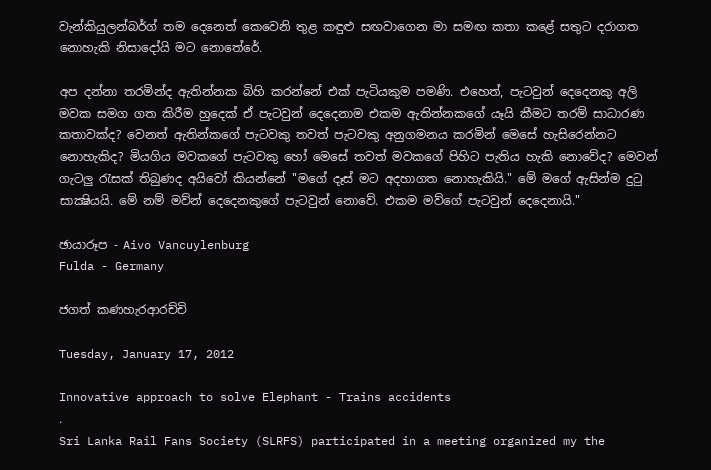වැන්කියුලන්බර්ග් තම දෙනෙත් කෙවෙනි තුළ කඳුළු සඟවාගෙන මා සමඟ කතා කළේ සතුට දරාගත නොහැකි නිසාදෝයි මට නොතේරේ.

අප දන්නා තරමින්ද ඇතින්නක බිහි කරන්නේ එක්‌ පැටියකුම පමණි. එහෙත්, පැටවුන් දෙදෙනකු අලි මවක සමග ගත කිරීම හුදෙක්‌ ඒ පැටවුන් දෙදෙනාම එකම ඇතින්නකගේ යෑයි කීමට තරම් සාධාරණ කතාවක්‌ද? වෙනත් ඇතින්කගේ පැටවකු තවත් පැටවකු අනුගමනය කරමින් මෙසේ හැසිරෙන්නට නොහැකිද? මියගිය මවකගේ පැටවකු හෝ මෙසේ තවත් මවකගේ පිහිට පැතිය හැකි නොවේද? මෙවන් ගැටලු රැසක්‌ තිබුණද අයිවෝ කියන්නේ "මගේ දෑස්‌ මට අදහාගත නොහැකියි." මේ මගේ ඇසින්ම දුටු සාක්‍ෂියයි. මේ නම් මව්න් දෙදෙනකුගේ පැටවුන් නොවේ. එකම මව්ගේ පැටවුන් දෙදෙනායි."

ඡායාරූප - Aivo Vancuylenburg
Fulda - Germany

ජගත් කණහැරආරච්චි

Tuesday, January 17, 2012

Innovative approach to solve Elephant - Trains accidents
.
Sri Lanka Rail Fans Society (SLRFS) participated in a meeting organized my the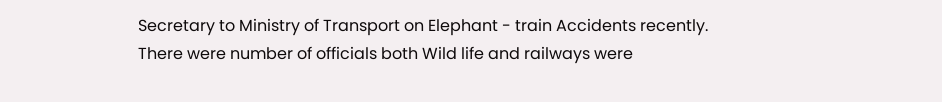Secretary to Ministry of Transport on Elephant - train Accidents recently. There were number of officials both Wild life and railways were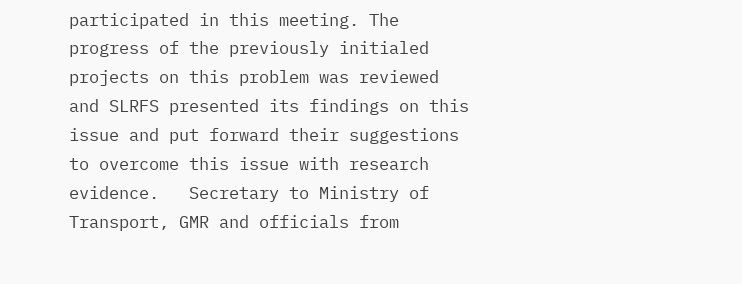participated in this meeting. The progress of the previously initialed projects on this problem was reviewed and SLRFS presented its findings on this issue and put forward their suggestions to overcome this issue with research evidence.   Secretary to Ministry of Transport, GMR and officials from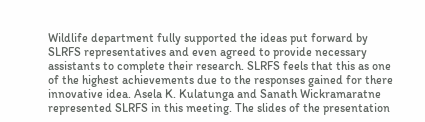Wildlife department fully supported the ideas put forward by SLRFS representatives and even agreed to provide necessary assistants to complete their research. SLRFS feels that this as one of the highest achievements due to the responses gained for there innovative idea. Asela K. Kulatunga and Sanath Wickramaratne represented SLRFS in this meeting. The slides of the presentation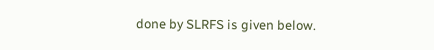done by SLRFS is given below.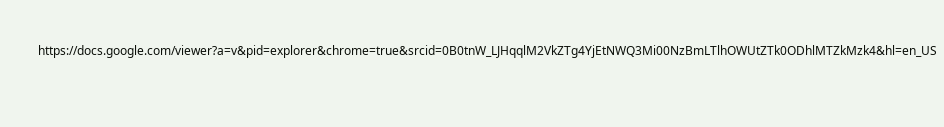https://docs.google.com/viewer?a=v&pid=explorer&chrome=true&srcid=0B0tnW_LJHqqlM2VkZTg4YjEtNWQ3Mi00NzBmLTlhOWUtZTk0ODhlMTZkMzk4&hl=en_US